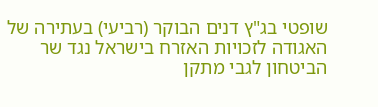שופטי בג"ץ דנים הבוקר (רביעי) בעתירה של האגודה לזכויות האזרח בישראל נגד שר הביטחון לגבי מתקן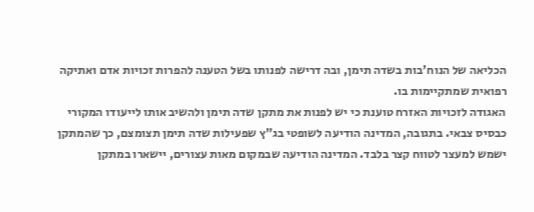הכליאה של הנוח'בות בשדה תימן, ובה דרישה לפנותו בשל הטענה להפרות זכויות אדם ואתיקה רפואית שמתקיימות בו.
האגודה לזכויות האזרח טוענת כי יש לפנות את מתקן שדה תימן ולהשיב אותו לייעודו המקורי כבסיס צבאי. בתגובה, המדינה הודיעה לשופטי בג"ץ שפעילות שדה תימן תצומצם, כך שהמתקן ישמש למעצר לטווח קצר בלבד. המדינה הודיעה שבמקום מאות עצורים, יישארו במתקן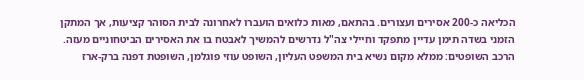הכליאה כ-200 אסירים ועצורים. בהתאם, מאות כלואים הועברו לאחרונה לבית הסוהר קציעות, אך המתקן הזמני בשדה תימן עדיין מתפקד וחיילי צה"ל נדרשים להמשיך לאבטח בו את האסירים הביטחוניים מעזה.
הרכב השופטים: ממלא מקום נשיא בית המשפט העליון, השופט עוזי פוגלמן, השופטת דפנה ברק-ארז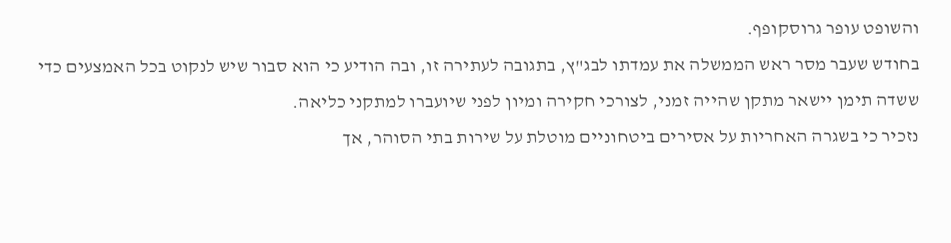והשופט עופר גרוסקופף.
בחודש שעבר מסר ראש הממשלה את עמדתו לבג"ץ, בתגובה לעתירה זו, ובה הודיע כי הוא סבור שיש לנקוט בכל האמצעים כדי ששדה תימן יישאר מתקן שהייה זמני, לצורכי חקירה ומיון לפני שיועברו למתקני כליאה.
נזכיר כי בשגרה האחריות על אסירים ביטחוניים מוטלת על שירות בתי הסוהר, אך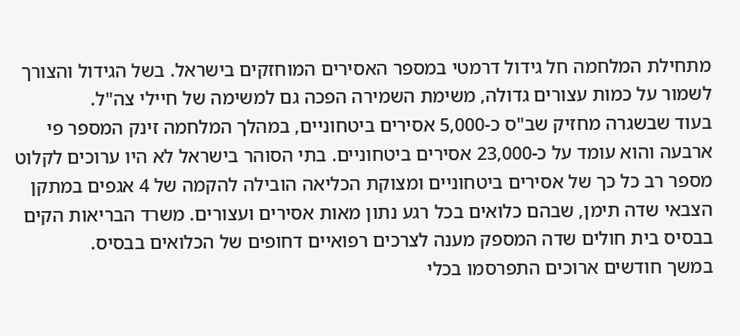מתחילת המלחמה חל גידול דרמטי במספר האסירים המוחזקים בישראל. בשל הגידול והצורך לשמור על כמות עצורים גדולה, משימת השמירה הפכה גם למשימה של חיילי צה"ל.
בעוד שבשגרה מחזיק שב"ס כ-5,000 אסירים ביטחוניים, במהלך המלחמה זינק המספר פי ארבעה והוא עומד על כ-23,000 אסירים ביטחוניים. בתי הסוהר בישראל לא היו ערוכים לקלוט מספר רב כל כך של אסירים ביטחוניים ומצוקת הכליאה הובילה להקמה של 4 אגפים במתקן הצבאי שדה תימן, שבהם כלואים בכל רגע נתון מאות אסירים ועצורים. משרד הבריאות הקים בבסיס בית חולים שדה המספק מענה לצרכים רפואיים דחופים של הכלואים בבסיס.
במשך חודשים ארוכים התפרסמו בכלי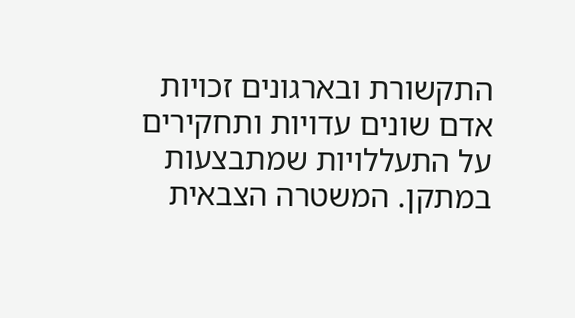התקשורת ובארגונים זכויות אדם שונים עדויות ותחקירים על התעללויות שמתבצעות במתקן. המשטרה הצבאית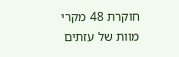חוקרת 48 מקרי מוות של עזתים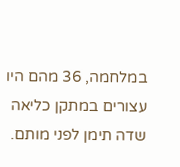במלחמה, 36 מהם היו עצורים במתקן כליאה שדה תימן לפני מותם.